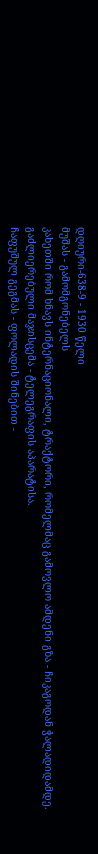დღიური-638-9 - 1930 წელი
მუშას - გამომგონებელს
კახეთში რომ ხნავს ინტერნაციონალი, ტრაქტორი, რომელმაც გამოვლო ამდენი გზა - ჩიკაგოდან ჭალადიდამდე.
გაძლიერებული მაჯისცემა - ტელეგრაფის აპარატისა.
ჩაფუშულ გეგმას - ფოლადის შინებით -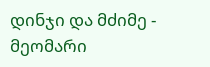დინჯი და მძიმე - მეომარი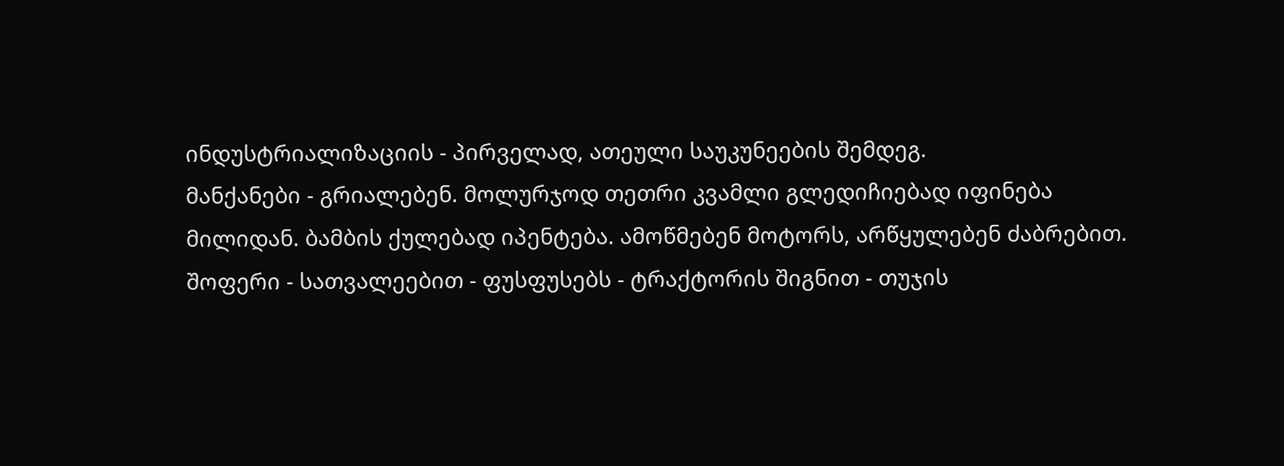ინდუსტრიალიზაციის - პირველად, ათეული საუკუნეების შემდეგ.
მანქანები - გრიალებენ. მოლურჯოდ თეთრი კვამლი გლედიჩიებად იფინება მილიდან. ბამბის ქულებად იპენტება. ამოწმებენ მოტორს, არწყულებენ ძაბრებით. შოფერი - სათვალეებით - ფუსფუსებს - ტრაქტორის შიგნით - თუჯის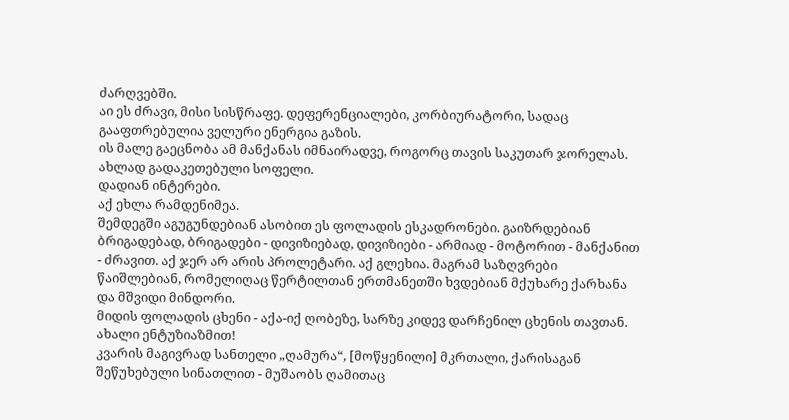ძარღვებში.
აი ეს ძრავი, მისი სისწრაფე. დეფერენციალები, კორბიურატორი, სადაც გააფთრებულია ველური ენერგია გაზის.
ის მალე გაეცნობა ამ მანქანას იმნაირადვე, როგორც თავის საკუთარ ჯორელას.
ახლად გადაკეთებული სოფელი.
დადიან ინტერები.
აქ ეხლა რამდენიმეა.
შემდეგში აგუგუნდებიან ასობით ეს ფოლადის ესკადრონები. გაიზრდებიან ბრიგადებად, ბრიგადები - დივიზიებად, დივიზიები - არმიად - მოტორით - მანქანით - ძრავით. აქ ჯერ არ არის პროლეტარი. აქ გლეხია. მაგრამ საზღვრები წაიშლებიან, რომელიღაც წერტილთან ერთმანეთში ხვდებიან მქუხარე ქარხანა და მშვიდი მინდორი.
მიდის ფოლადის ცხენი - აქა-იქ ღობეზე, სარზე კიდევ დარჩენილ ცხენის თავთან.
ახალი ენტუზიაზმით!
კვარის მაგივრად სანთელი „ღამურა“, [მოწყენილი] მკრთალი, ქარისაგან შეწუხებული სინათლით - მუშაობს ღამითაც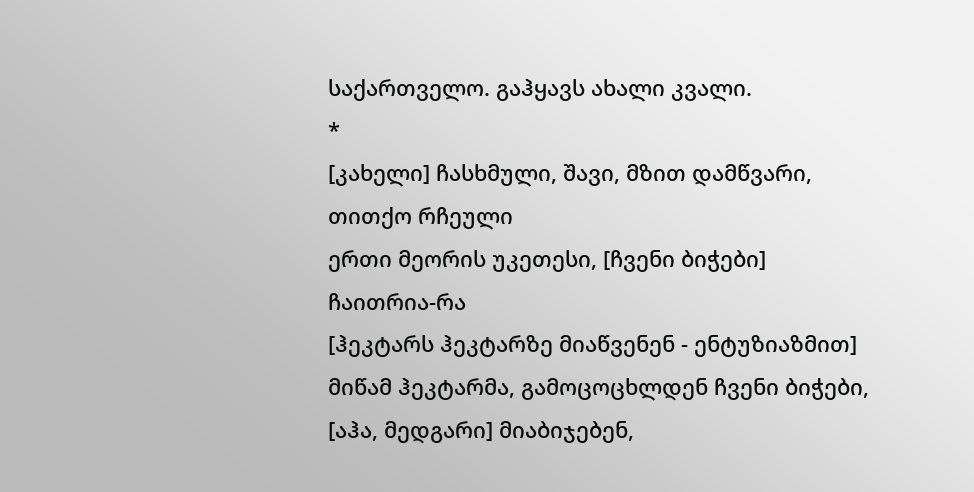საქართველო. გაჰყავს ახალი კვალი.
*
[კახელი] ჩასხმული, შავი, მზით დამწვარი, თითქო რჩეული
ერთი მეორის უკეთესი, [ჩვენი ბიჭები] ჩაითრია-რა
[ჰეკტარს ჰეკტარზე მიაწვენენ - ენტუზიაზმით]
მიწამ ჰეკტარმა, გამოცოცხლდენ ჩვენი ბიჭები,
[აჰა, მედგარი] მიაბიჯებენ,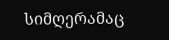სიმღერამაც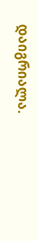დაიგრიალა.